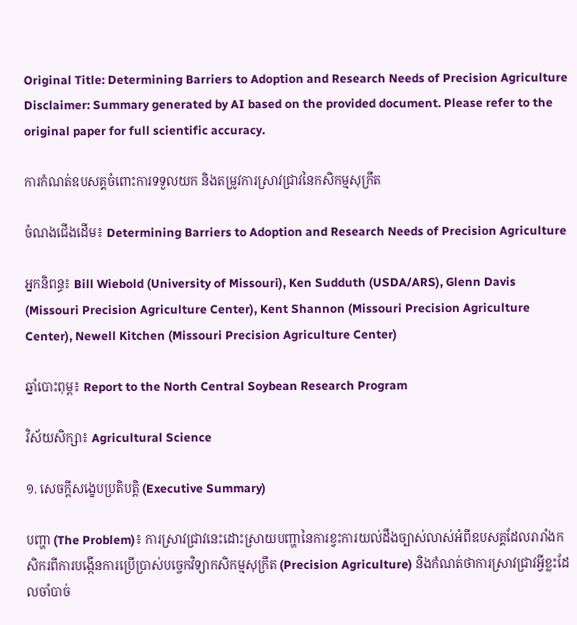Original Title: Determining Barriers to Adoption and Research Needs of Precision Agriculture
Disclaimer: Summary generated by AI based on the provided document. Please refer to the original paper for full scientific accuracy.

ការកំណត់ឧបសគ្គចំពោះការទទួលយក និងតម្រូវការស្រាវជ្រាវនៃកសិកម្មសុក្រឹត

ចំណងជើងដើម៖ Determining Barriers to Adoption and Research Needs of Precision Agriculture

អ្នកនិពន្ធ៖ Bill Wiebold (University of Missouri), Ken Sudduth (USDA/ARS), Glenn Davis (Missouri Precision Agriculture Center), Kent Shannon (Missouri Precision Agriculture Center), Newell Kitchen (Missouri Precision Agriculture Center)

ឆ្នាំបោះពុម្ព៖ Report to the North Central Soybean Research Program

វិស័យសិក្សា៖ Agricultural Science

១. សេចក្តីសង្ខេបប្រតិបត្តិ (Executive Summary)

បញ្ហា (The Problem)៖ ការស្រាវជ្រាវនេះដោះស្រាយបញ្ហានៃការខ្វះការយល់ដឹងច្បាស់លាស់អំពីឧបសគ្គដែលរារាំងកសិករពីការបង្កើនការប្រើប្រាស់បច្ចេកវិទ្យាកសិកម្មសុក្រឹត (Precision Agriculture) និងកំណត់ថាការស្រាវជ្រាវអ្វីខ្លះដែលចាំបាច់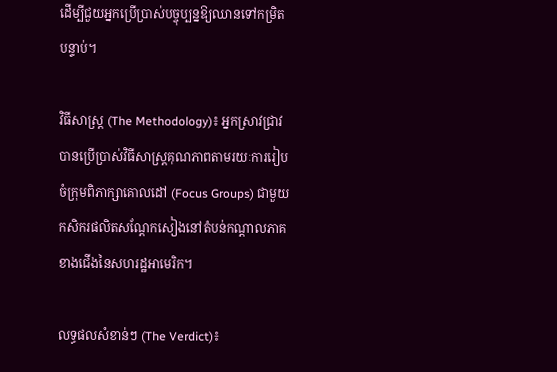ដើម្បីជួយអ្នកប្រើប្រាស់បច្ចុប្បន្នឱ្យឈានទៅកម្រិតបន្ទាប់។

វិធីសាស្ត្រ (The Methodology)៖ អ្នកស្រាវជ្រាវបានប្រើប្រាស់វិធីសាស្ត្រគុណភាពតាមរយៈការរៀបចំក្រុមពិភាក្សាគោលដៅ (Focus Groups) ជាមួយកសិករផលិតសណ្តែកសៀងនៅតំបន់កណ្តាលភាគខាងជើងនៃសហរដ្ឋអាមេរិក។

លទ្ធផលសំខាន់ៗ (The Verdict)៖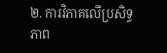២. ការវិភាគលើប្រសិទ្ធភាព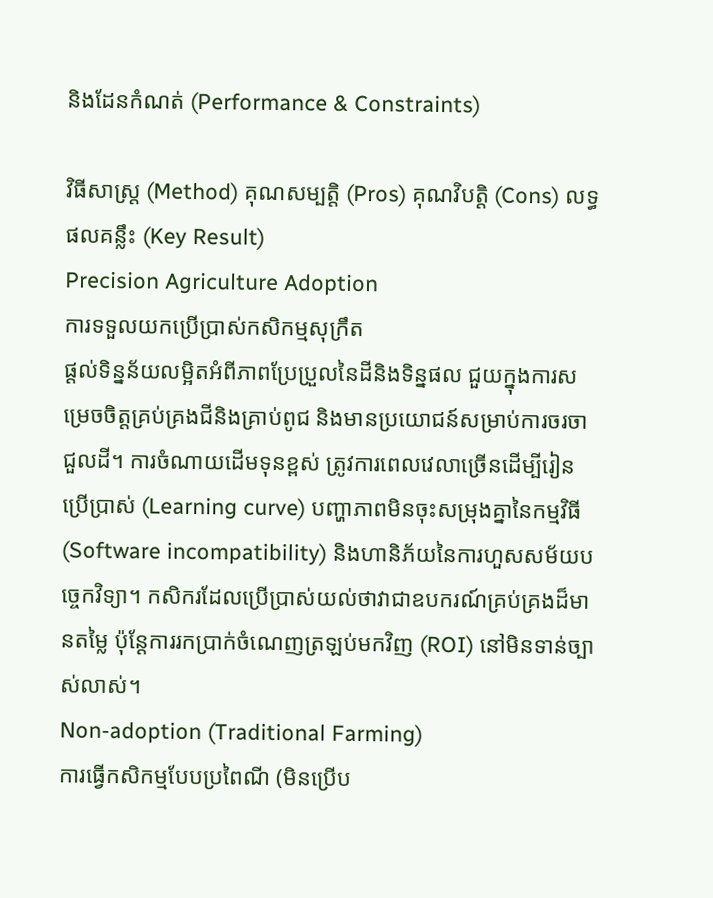និងដែនកំណត់ (Performance & Constraints)

វិធីសាស្ត្រ (Method) គុណសម្បត្តិ (Pros) គុណវិបត្តិ (Cons) លទ្ធផលគន្លឹះ (Key Result)
Precision Agriculture Adoption
ការទទួលយកប្រើប្រាស់កសិកម្មសុក្រឹត
ផ្តល់ទិន្នន័យលម្អិតអំពីភាពប្រែប្រួលនៃដីនិងទិន្នផល ជួយក្នុងការសម្រេចចិត្តគ្រប់គ្រងជីនិងគ្រាប់ពូជ និងមានប្រយោជន៍សម្រាប់ការចរចាជួលដី។ ការចំណាយដើមទុនខ្ពស់ ត្រូវការពេលវេលាច្រើនដើម្បីរៀនប្រើប្រាស់ (Learning curve) បញ្ហាភាពមិនចុះសម្រុងគ្នានៃកម្មវិធី (Software incompatibility) និងហានិភ័យនៃការហួសសម័យបច្ចេកវិទ្យា។ កសិករដែលប្រើប្រាស់យល់ថាវាជាឧបករណ៍គ្រប់គ្រងដ៏មានតម្លៃ ប៉ុន្តែការរកប្រាក់ចំណេញត្រឡប់មកវិញ (ROI) នៅមិនទាន់ច្បាស់លាស់។
Non-adoption (Traditional Farming)
ការធ្វើកសិកម្មបែបប្រពៃណី (មិនប្រើប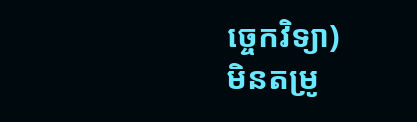ច្ចេកវិទ្យា)
មិនតម្រូ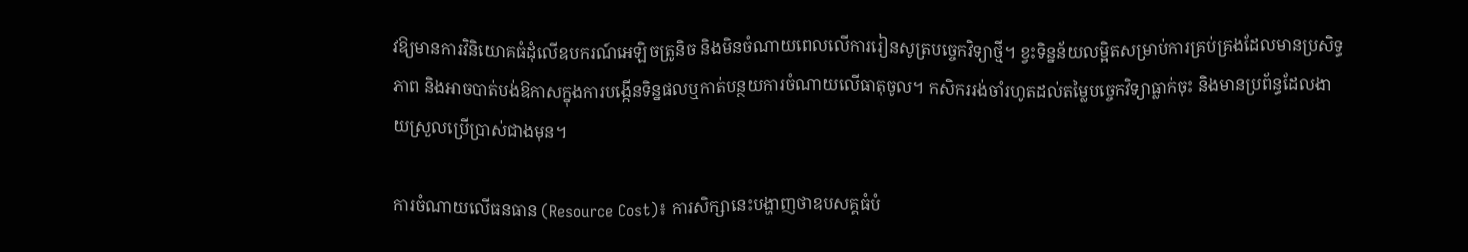វឱ្យមានការវិនិយោគធំដុំលើឧបករណ៍អេឡិចត្រូនិច និងមិនចំណាយពេលលើការរៀនសូត្របច្ចេកវិទ្យាថ្មី។ ខ្វះទិន្នន័យលម្អិតសម្រាប់ការគ្រប់គ្រងដែលមានប្រសិទ្ធភាព និងអាចបាត់បង់ឱកាសក្នុងការបង្កើនទិន្នផលឬកាត់បន្ថយការចំណាយលើធាតុចូល។ កសិកររង់ចាំរហូតដល់តម្លៃបច្ចេកវិទ្យាធ្លាក់ចុះ និងមានប្រព័ន្ធដែលងាយស្រួលប្រើប្រាស់ជាងមុន។

ការចំណាយលើធនធាន (Resource Cost)៖ ការសិក្សានេះបង្ហាញថាឧបសគ្គធំបំ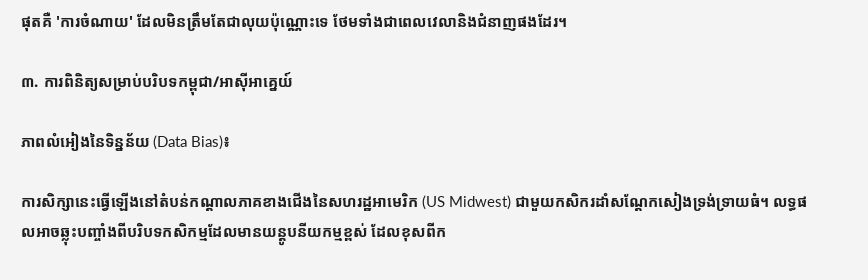ផុតគឺ 'ការចំណាយ' ដែលមិនត្រឹមតែជាលុយប៉ុណ្ណោះទេ ថែមទាំងជាពេលវេលានិងជំនាញផងដែរ។

៣. ការពិនិត្យសម្រាប់បរិបទកម្ពុជា/អាស៊ីអាគ្នេយ៍

ភាពលំអៀងនៃទិន្នន័យ (Data Bias)៖

ការសិក្សានេះធ្វើឡើងនៅតំបន់កណ្តាលភាគខាងជើងនៃសហរដ្ឋអាមេរិក (US Midwest) ជាមួយកសិករដាំសណ្តែកសៀងទ្រង់ទ្រាយធំ។ លទ្ធផលអាចឆ្លុះបញ្ចាំងពីបរិបទកសិកម្មដែលមានយន្តូបនីយកម្មខ្ពស់ ដែលខុសពីក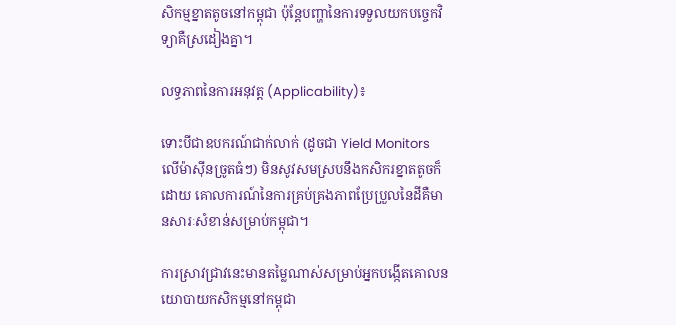សិកម្មខ្នាតតូចនៅកម្ពុជា ប៉ុន្តែបញ្ហានៃការទទួលយកបច្ចេកវិទ្យាគឺស្រដៀងគ្នា។

លទ្ធភាពនៃការអនុវត្ត (Applicability)៖

ទោះបីជាឧបករណ៍ជាក់លាក់ (ដូចជា Yield Monitors លើម៉ាស៊ីនច្រូតធំៗ) មិនសូវសមស្របនឹងកសិករខ្នាតតូចក៏ដោយ គោលការណ៍នៃការគ្រប់គ្រងភាពប្រែប្រួលនៃដីគឺមានសារៈសំខាន់សម្រាប់កម្ពុជា។

ការស្រាវជ្រាវនេះមានតម្លៃណាស់សម្រាប់អ្នកបង្កើតគោលនយោបាយកសិកម្មនៅកម្ពុជា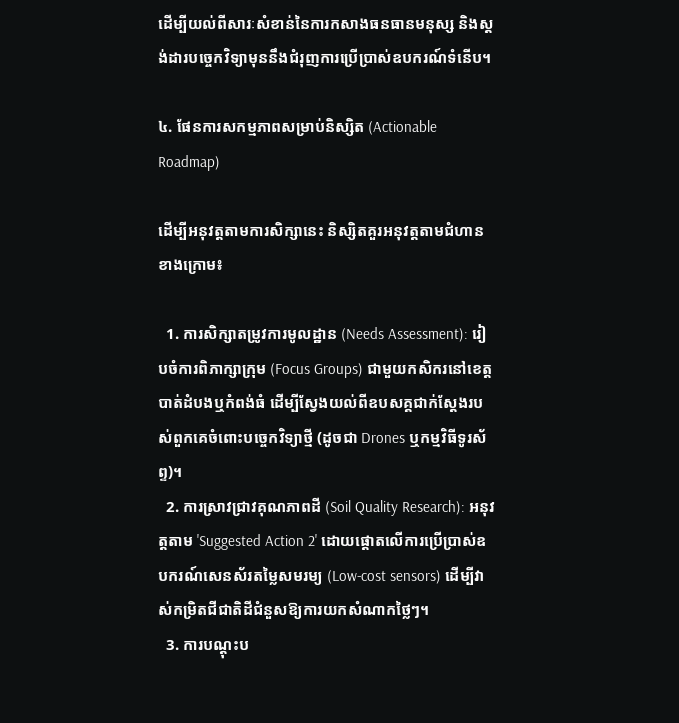ដើម្បីយល់ពីសារៈសំខាន់នៃការកសាងធនធានមនុស្ស និងស្តង់ដារបច្ចេកវិទ្យាមុននឹងជំរុញការប្រើប្រាស់ឧបករណ៍ទំនើប។

៤. ផែនការសកម្មភាពសម្រាប់និស្សិត (Actionable Roadmap)

ដើម្បីអនុវត្តតាមការសិក្សានេះ និស្សិតគួរអនុវត្តតាមជំហានខាងក្រោម៖

  1. ការសិក្សាតម្រូវការមូលដ្ឋាន (Needs Assessment): រៀបចំការពិភាក្សាក្រុម (Focus Groups) ជាមួយកសិករនៅខេត្តបាត់ដំបងឬកំពង់ធំ ដើម្បីស្វែងយល់ពីឧបសគ្គជាក់ស្តែងរបស់ពួកគេចំពោះបច្ចេកវិទ្យាថ្មី (ដូចជា Drones ឬកម្មវិធីទូរស័ព្ទ)។
  2. ការស្រាវជ្រាវគុណភាពដី (Soil Quality Research): អនុវត្តតាម 'Suggested Action 2' ដោយផ្តោតលើការប្រើប្រាស់ឧបករណ៍សេនស័រតម្លៃសមរម្យ (Low-cost sensors) ដើម្បីវាស់កម្រិតជីជាតិដីជំនួសឱ្យការយកសំណាកថ្លៃៗ។
  3. ការបណ្តុះប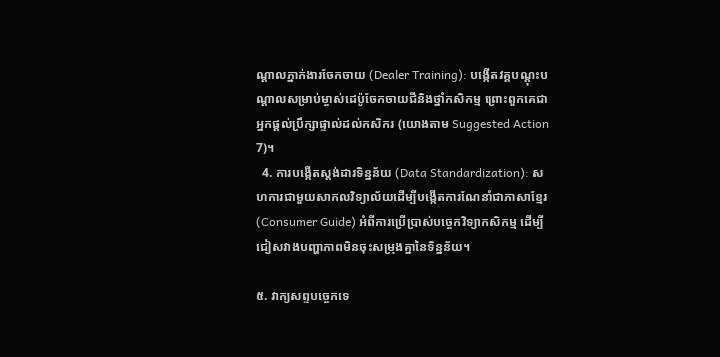ណ្តាលភ្នាក់ងារចែកចាយ (Dealer Training): បង្កើតវគ្គបណ្តុះបណ្តាលសម្រាប់ម្ចាស់ដេប៉ូចែកចាយជីនិងថ្នាំកសិកម្ម ព្រោះពួកគេជាអ្នកផ្តល់ប្រឹក្សាផ្ទាល់ដល់កសិករ (យោងតាម Suggested Action 7)។
  4. ការបង្កើតស្តង់ដារទិន្នន័យ (Data Standardization): សហការជាមួយសាកលវិទ្យាល័យដើម្បីបង្កើតការណែនាំជាភាសាខ្មែរ (Consumer Guide) អំពីការប្រើប្រាស់បច្ចេកវិទ្យាកសិកម្ម ដើម្បីជៀសវាងបញ្ហាភាពមិនចុះសម្រុងគ្នានៃទិន្នន័យ។

៥. វាក្យសព្ទបច្ចេកទេ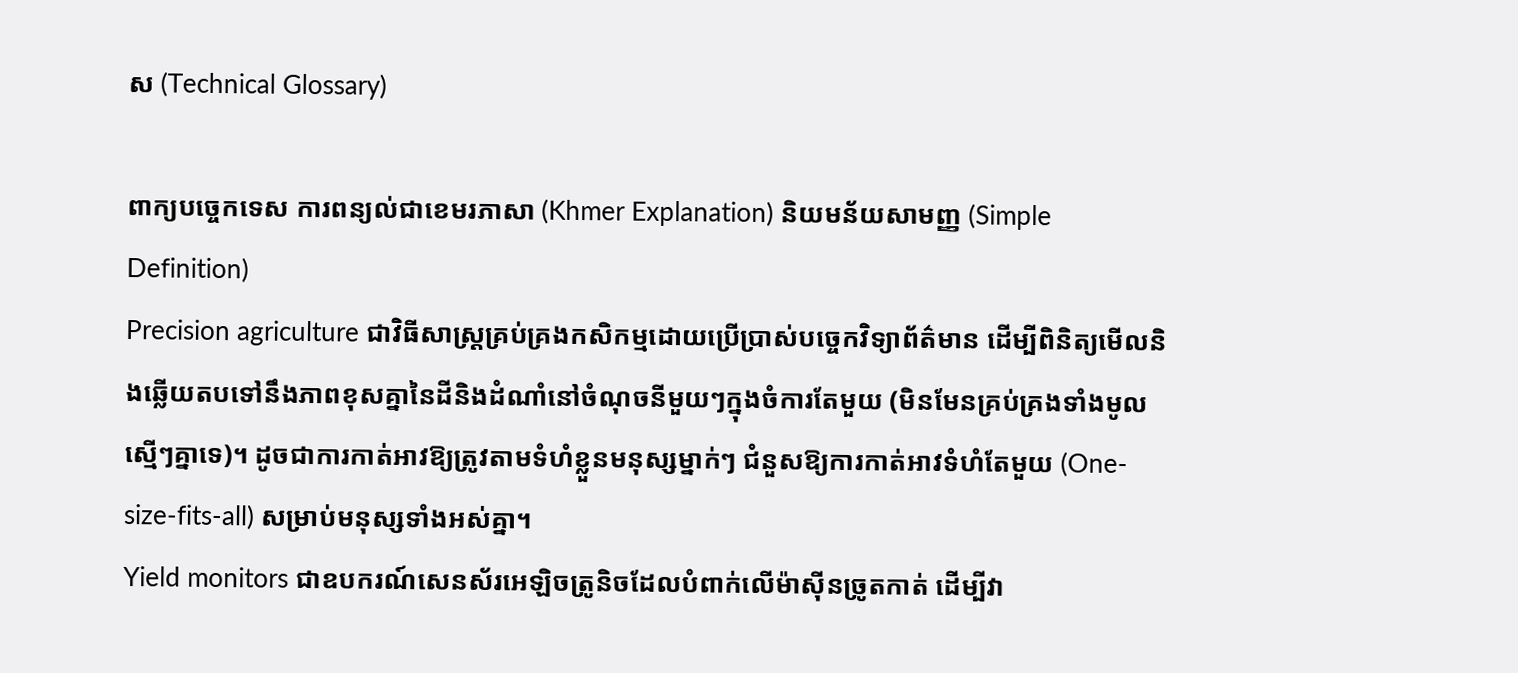ស (Technical Glossary)

ពាក្យបច្ចេកទេស ការពន្យល់ជាខេមរភាសា (Khmer Explanation) និយមន័យសាមញ្ញ (Simple Definition)
Precision agriculture ជាវិធីសាស្ត្រគ្រប់គ្រងកសិកម្មដោយប្រើប្រាស់បច្ចេកវិទ្យាព័ត៌មាន ដើម្បីពិនិត្យមើលនិងឆ្លើយតបទៅនឹងភាពខុសគ្នានៃដីនិងដំណាំនៅចំណុចនីមួយៗក្នុងចំការតែមួយ (មិនមែនគ្រប់គ្រងទាំងមូលស្មើៗគ្នាទេ)។ ដូចជាការកាត់អាវឱ្យត្រូវតាមទំហំខ្លួនមនុស្សម្នាក់ៗ ជំនួសឱ្យការកាត់អាវទំហំតែមួយ (One-size-fits-all) សម្រាប់មនុស្សទាំងអស់គ្នា។
Yield monitors ជាឧបករណ៍សេនស័រអេឡិចត្រូនិចដែលបំពាក់លើម៉ាស៊ីនច្រូតកាត់ ដើម្បីវា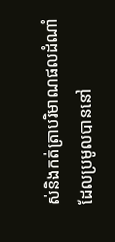ស់និងកត់ត្រាបរិមាណផលដំណាំដែលប្រមូលបាននៅ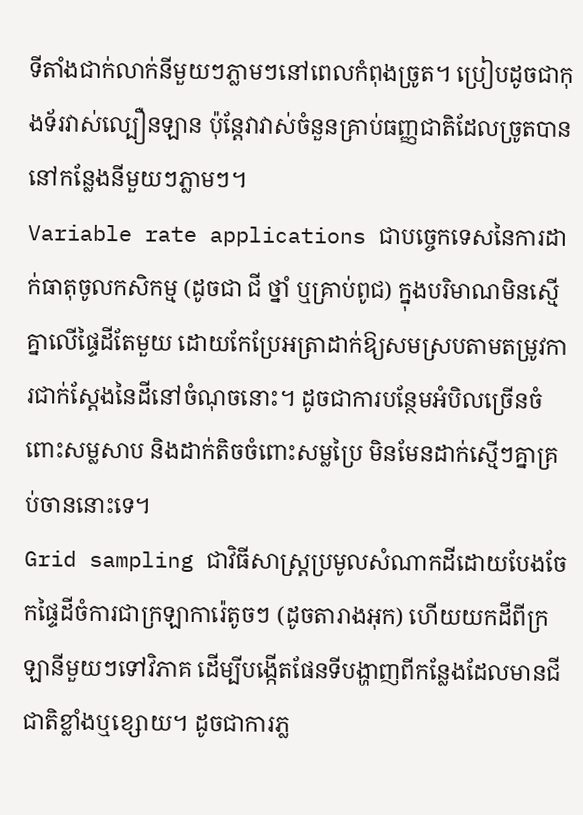ទីតាំងជាក់លាក់នីមួយៗភ្លាមៗនៅពេលកំពុងច្រូត។ ប្រៀបដូចជាកុងទ័រវាស់ល្បឿនឡាន ប៉ុន្តែវាវាស់ចំនួនគ្រាប់ធញ្ញជាតិដែលច្រូតបាននៅកន្លែងនីមួយៗភ្លាមៗ។
Variable rate applications ជាបច្ចេកទេសនៃការដាក់ធាតុចូលកសិកម្ម (ដូចជា ជី ថ្នាំ ឬគ្រាប់ពូជ) ក្នុងបរិមាណមិនស្មើគ្នាលើផ្ទៃដីតែមួយ ដោយកែប្រែអត្រាដាក់ឱ្យសមស្របតាមតម្រូវការជាក់ស្តែងនៃដីនៅចំណុចនោះ។ ដូចជាការបន្ថែមអំបិលច្រើនចំពោះសម្លសាប និងដាក់តិចចំពោះសម្លប្រៃ មិនមែនដាក់ស្មើៗគ្នាគ្រប់ចាននោះទេ។
Grid sampling ជាវិធីសាស្ត្រប្រមូលសំណាកដីដោយបែងចែកផ្ទៃដីចំការជាក្រឡាការ៉េតូចៗ (ដូចតារាងអុក) ហើយយកដីពីក្រឡានីមួយៗទៅវិភាគ ដើម្បីបង្កើតផែនទីបង្ហាញពីកន្លែងដែលមានជីជាតិខ្លាំងឬខ្សោយ។ ដូចជាការភ្ល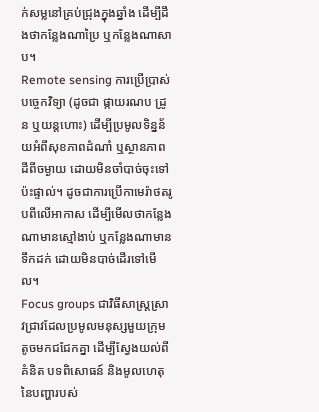ក់សម្លនៅគ្រប់ជ្រុងក្នុងឆ្នាំង ដើម្បីដឹងថាកន្លែងណាប្រៃ ឬកន្លែងណាសាប។
Remote sensing ការប្រើប្រាស់បច្ចេកវិទ្យា (ដូចជា ផ្កាយរណប ដ្រូន ឬយន្តហោះ) ដើម្បីប្រមូលទិន្នន័យអំពីសុខភាពដំណាំ ឬស្ថានភាពដីពីចម្ងាយ ដោយមិនចាំបាច់ចុះទៅប៉ះផ្ទាល់។ ដូចជាការប្រើកាមេរ៉ាថតរូបពីលើអាកាស ដើម្បីមើលថាកន្លែងណាមានស្មៅងាប់ ឬកន្លែងណាមានទឹកដក់ ដោយមិនបាច់ដើរទៅមើល។
Focus groups ជាវិធីសាស្ត្រស្រាវជ្រាវដែលប្រមូលមនុស្សមួយក្រុមតូចមកជជែកគ្នា ដើម្បីស្វែងយល់ពីគំនិត បទពិសោធន៍ និងមូលហេតុនៃបញ្ហារបស់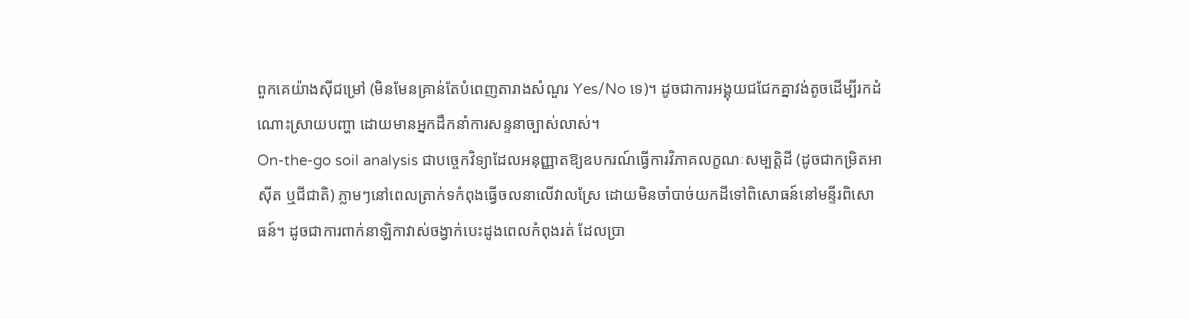ពួកគេយ៉ាងស៊ីជម្រៅ (មិនមែនគ្រាន់តែបំពេញតារាងសំណួរ Yes/No ទេ)។ ដូចជាការអង្គុយជជែកគ្នាវង់តូចដើម្បីរកដំណោះស្រាយបញ្ហា ដោយមានអ្នកដឹកនាំការសន្ទនាច្បាស់លាស់។
On-the-go soil analysis ជាបច្ចេកវិទ្យាដែលអនុញ្ញាតឱ្យឧបករណ៍ធ្វើការវិភាគលក្ខណៈសម្បត្តិដី (ដូចជាកម្រិតអាស៊ីត ឬជីជាតិ) ភ្លាមៗនៅពេលត្រាក់ទកំពុងធ្វើចលនាលើវាលស្រែ ដោយមិនចាំបាច់យកដីទៅពិសោធន៍នៅមន្ទីរពិសោធន៍។ ដូចជាការពាក់នាឡិកាវាស់ចង្វាក់បេះដូងពេលកំពុងរត់ ដែលប្រា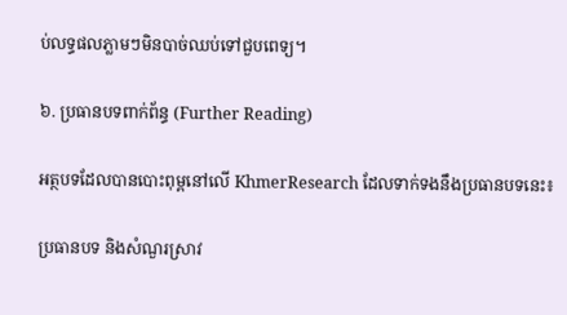ប់លទ្ធផលភ្លាមៗមិនបាច់ឈប់ទៅជួបពេទ្យ។

៦. ប្រធានបទពាក់ព័ន្ធ (Further Reading)

អត្ថបទដែលបានបោះពុម្ពនៅលើ KhmerResearch ដែលទាក់ទងនឹងប្រធានបទនេះ៖

ប្រធានបទ និងសំណួរស្រាវ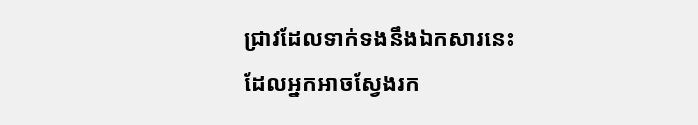ជ្រាវដែលទាក់ទងនឹងឯកសារនេះ ដែលអ្នកអាចស្វែងរក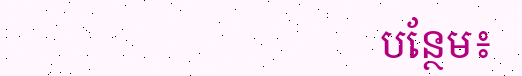បន្ថែម៖